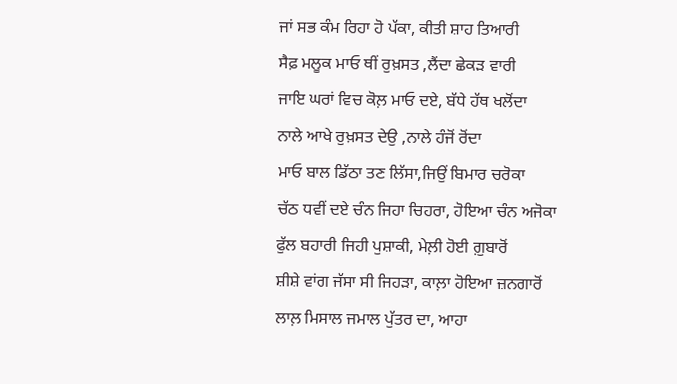ਜਾਂ ਸਭ ਕੰਮ ਰਿਹਾ ਹੋ ਪੱਕਾ, ਕੀਤੀ ਸ਼ਾਹ ਤਿਆਰੀ
ਸੈਫ਼ ਮਲੂਕ ਮਾਓ ਥੀਂ ਰੁਖ਼ਸਤ ,ਲੈਂਦਾ ਛੇਕੜ ਵਾਰੀ
ਜਾਇ ਘਰਾਂ ਵਿਚ ਕੋਲ਼ ਮਾਓ ਦਏ, ਬੱਧੇ ਹੱਥ ਖਲੋਂਦਾ
ਨਾਲੇ ਆਖੇ ਰੁਖ਼ਸਤ ਦੇਉ ,ਨਾਲੇ ਹੰਜੋਂ ਰੋਂਦਾ
ਮਾਓ ਬਾਲ ਡਿੱਠਾ ਤਣ ਲਿੱਸਾ,ਜਿਉਂ ਬਿਮਾਰ ਚਰੋਕਾ
ਚੱਠ ਧਵੀਂ ਦਏ ਚੰਨ ਜਿਹਾ ਚਿਹਰਾ, ਹੋਇਆ ਚੰਨ ਅਜੋਕਾ
ਫੁੱਲ ਬਹਾਰੀ ਜਿਹੀ ਪੁਸ਼ਾਕੀ, ਮੇਲ਼ੀ ਹੋਈ ਗ਼ੁਬਾਰੋਂ
ਸ਼ੀਸ਼ੇ ਵਾਂਗ ਜੱਸਾ ਸੀ ਜਿਹੜਾ, ਕਾਲ਼ਾ ਹੋਇਆ ਜ਼ਨਗਾਰੋਂ
ਲਾਲ਼ ਮਿਸਾਲ ਜਮਾਲ ਪੁੱਤਰ ਦਾ, ਆਹਾ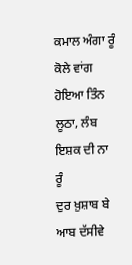ਕਮਾਲ ਅੰਗਾ ਰੂੰ
ਕੋਲੇ ਵਾਂਗ ਹੋਇਆ ਤਿੰਨ ਲੂਠਾ, ਲੰਬ ਇਸ਼ਕ ਦੀ ਨਾ ਰੂੰ
ਦੁਰ ਖ਼ੁਸ਼ਾਬ ਬੇ ਆਬ ਦੱਸੀਵੇ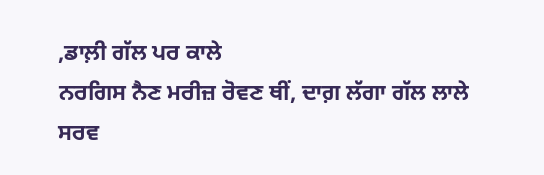,ਡਾਲ਼ੀ ਗੱਲ ਪਰ ਕਾਲੇ
ਨਰਗਿਸ ਨੈਣ ਮਰੀਜ਼ ਰੋਵਣ ਥੀਂ, ਦਾਗ਼ ਲੱਗਾ ਗੱਲ ਲਾਲੇ
ਸਰਵ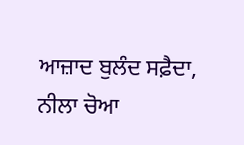ਆਜ਼ਾਦ ਬੁਲੰਦ ਸਫ਼ੈਦਾ, ਨੀਲਾ ਚੋਆ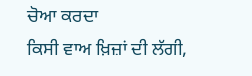ਚੋਆ ਕਰਦਾ
ਕਿਸੀ ਵਾਅ ਖ਼ਿਜ਼ਾਂ ਦੀ ਲੱਗੀ,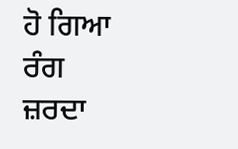ਹੋ ਗਿਆ ਰੰਗ ਜ਼ਰਦਾ